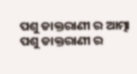ପଶୁ ଡାକ୍ତରାଣୀ ର ଆତ୍ମା
ପଶୁ ଡାକ୍ତରାଣୀ ର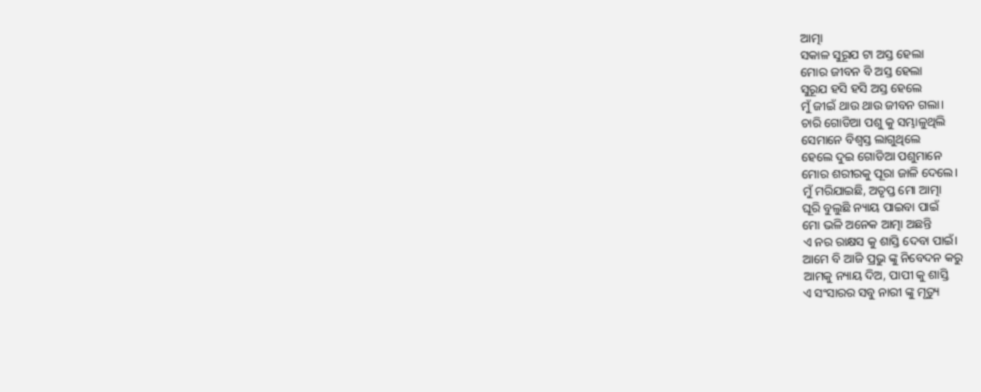ଆତ୍ମା
ସକାଳ ସୁରୂଯ ଟା ଅସ୍ତ ହେଲା
ମୋର ଜୀବନ ବି ଅସ୍ତ ହେଲା
ସୁରୂଯ ହସି ହସି ଅସ୍ତ ହେଲେ
ମୁଁ ଜୀଇଁ ଥାଉ ଥାଉ ଜୀବନ ଗଲା।
ଚାରି ଗୋଡିଆ ପଶୁ କୁ ସମ୍ଭାଳୁଥିଲି
ସେମାନେ ବିଶ୍ୱସ୍ତ ଲାଗୁଥିଲେ
ହେଲେ ଦୁଇ ଗୋଡିଆ ପଶୁମାନେ
ମୋର ଶରୀରକୁ ପୂରା ଜାଳି ଦେଲେ।
ମୁଁ ମରିଯାଇଛି, ଅତୃପ୍ତ ମୋ ଆତ୍ମା
ଘୂରି ବୁଲୁଛି ନ୍ୟାୟ ପାଇବା ପାଇଁ
ମୋ ଭଳି ଅନେକ ଆତ୍ମା ଅଛନ୍ତି
ଏ ନର ରାକ୍ଷସ କୁ ଶାସ୍ତି ଦେବା ପାଇଁ।
ଆମେ ବି ଆଜି ପ୍ରଭୁ ଙ୍କୁ ନିବେଦନ କରୁ
ଆମକୁ ନ୍ୟାୟ ଦିଅ, ପାପୀ କୁ ଶାସ୍ତି
ଏ ସଂସାରର ସବୁ ନାରୀ ଙ୍କୁ ମୃତ୍ୟୁ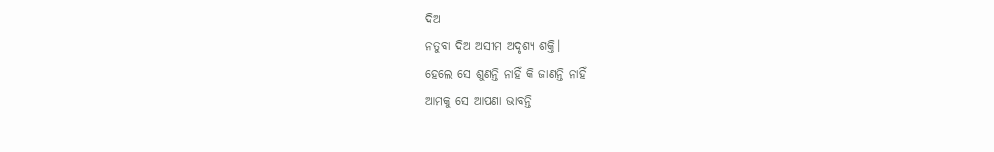ଦିଅ
ନତୁବା ଦିଅ ଅସୀମ ଅଦୃଶ୍ୟ ଶକ୍ତି।
ହେଲେ ସେ ଶୁଣନ୍ତି ନାହିଁ କି ଜାଣନ୍ତି ନାହିଁ
ଆମକୁ ସେ ଆପଣା ଭାବନ୍ତି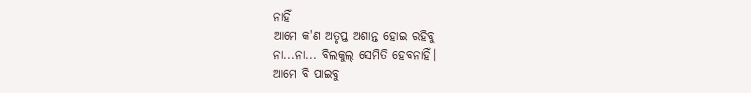ନାହିଁ
ଆମେ କ'ଣ ଅତୃପ୍ତ ଅଶାନ୍ତ ହୋଇ ରହିବୁ
ନା...ନା... ବିଲକୁଲ୍ ସେମିତି ହେବନାହିଁ।
ଆମେ ବି ପାଇବୁ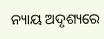ନ୍ୟାୟ ଅଦୃଶ୍ୟରେ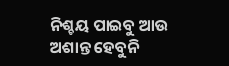ନିଶ୍ଚୟ ପାଇବୁ ଆଉ ଅଶାନ୍ତ ହେବୁନି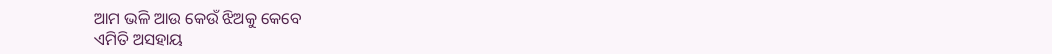ଆମ ଭଳି ଆଉ କେଉଁ ଝିଅକୁ କେବେ
ଏମିତି ଅସହାୟ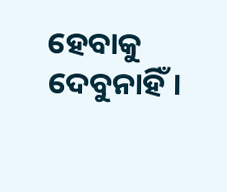ହେବାକୁ ଦେବୁନାହିଁ।